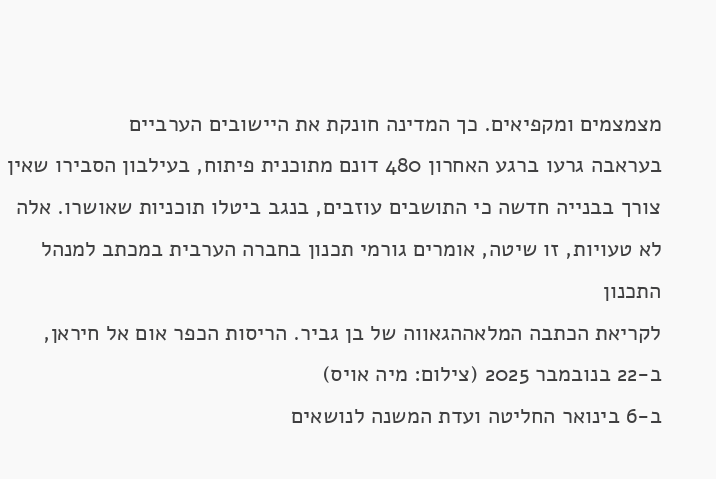מצמצמים ומקפיאים. כך המדינה חונקת את היישובים הערביים
בעראבה גרעו ברגע האחרון 480 דונם מתוכנית פיתוח, בעילבון הסבירו שאין צורך בבנייה חדשה כי התושבים עוזבים, בנגב ביטלו תוכניות שאושרו. אלה לא טעויות, זו שיטה, אומרים גורמי תכנון בחברה הערבית במכתב למנהל התכנון
לקריאת הכתבה המלאההגאווה של בן גביר. הריסות הכפר אום אל חיראן, ב-22 בנובמבר 2025 (צילום: מיה אויס)
ב-6 בינואר החליטה ועדת המשנה לנושאים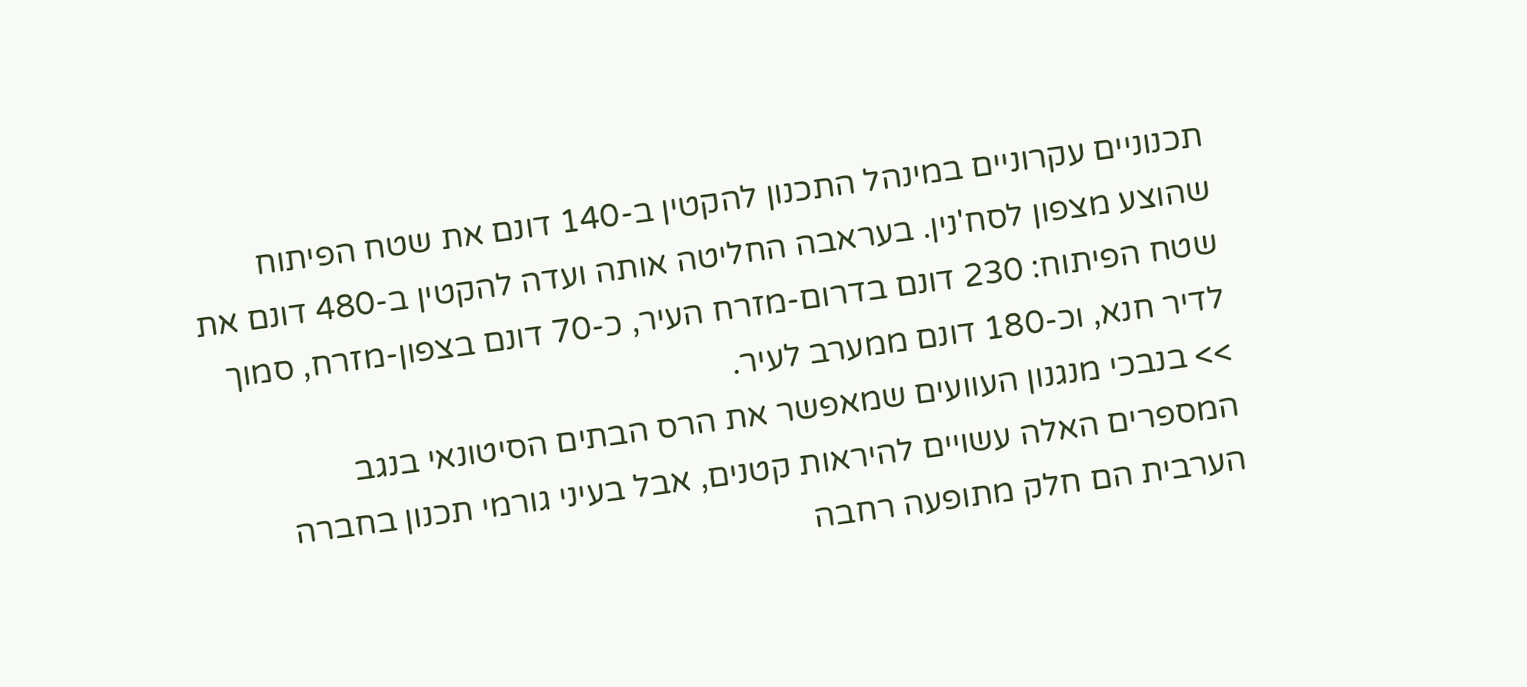תכנוניים עקרוניים במינהל התכנון להקטין ב-140 דונם את שטח הפיתוח שהוצע מצפון לסח'נין. בעראבה החליטה אותה ועדה להקטין ב-480 דונם את שטח הפיתוח: 230 דונם בדרום-מזרח העיר, כ-70 דונם בצפון-מזרח, סמוך לדיר חנא, וכ-180 דונם ממערב לעיר.
>> בנבכי מנגנון העוועים שמאפשר את הרס הבתים הסיטונאי בנגב
המספרים האלה עשויים להיראות קטנים, אבל בעיני גורמי תכנון בחברה הערבית הם חלק מתופעה רחבה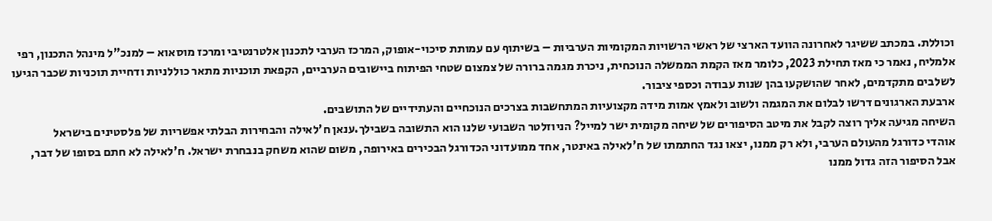וכוללת. במכתב ששיגר לאחרונה הוועד הארצי של ראשי הרשויות המקומיות הערביות – בשיתוף עם עמותת סיכוי-אופוק, המרכז הערבי לתכנון אלטרנטיבי ומרכז מוסאוא – למנכ"ל מינהל התכנון, רפי אלמליח, נאמר כי מאז תחילת 2023, כלומר מאז הקמת הממשלה הנוכחית, ניכרת מגמה ברורה של צמצום שטחי הפיתוח ביישובים הערביים, הקפאת תוכניות מתאר כוללניות ודחיית תוכניות שכבר הגיעו לשלבים מתקדמים, לאחר שהושקעו בהן שנות עבודה וכספי ציבור.
ארבעת הארגונים דרשו לבלום את המגמה ולשוב ולאמץ אמות מידה מקצועיות המתחשבות בצרכים הנוכחיים והעתידיים של התושבים.
השיחה מגיעה אליך רוצה לקבל את מיטב הסיפורים של שיחה מקומית ישר למייל? הניוזלטר השבועי שלנו הוא התשובה בשבילך.ענאן ח'לאילה והבחירות הבלתי אפשריות של פלסטינים בישראל
אוהדי כדורגל מהעולם הערבי, ולא רק ממנו, יצאו נגד החתמתו של ח'לאילה באינטר, אחד ממועדוני הכדורגל הבכירים באירופה, משום שהוא משחק בנבחרת ישראל. ח'לאילה לא חתם בסופו של דבר, אבל הסיפור הזה גדול ממנו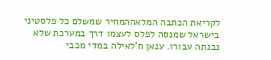לקריאת הכתבה המלאההמחיר שמשלם כל פלסטיני בישראל שמנסה לפלס לעצמו דרך במערכת שלא נבנתה עבורו. ענאן ח'לאילה במדי מכבי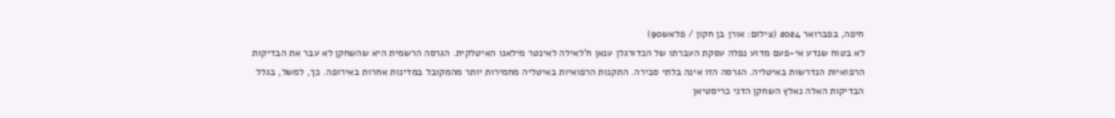חיפה, בפברואר 2024 (צילום: אורן בן חקון / פלאש90)
לא בטוח שנדע אי-פעם מדוע נפלה עסקת העברתו של הכדורגלן ענאן ח'לאילה לאינטר מילאנו האיטלקית. הגרסה הרשמית היא שהשחקן לא עבר את הבדיקות הרפואיות הנדרשות באיטליה. הגרסה הזו אינה בלתי סבירה. התקנות הרפואיות באיטליה מחמירות יותר מהמקובל במדינות אחרות באירופה. כך, למשל, בגלל הבדיקות האלה נאלץ השחקן הדני כריסטיאן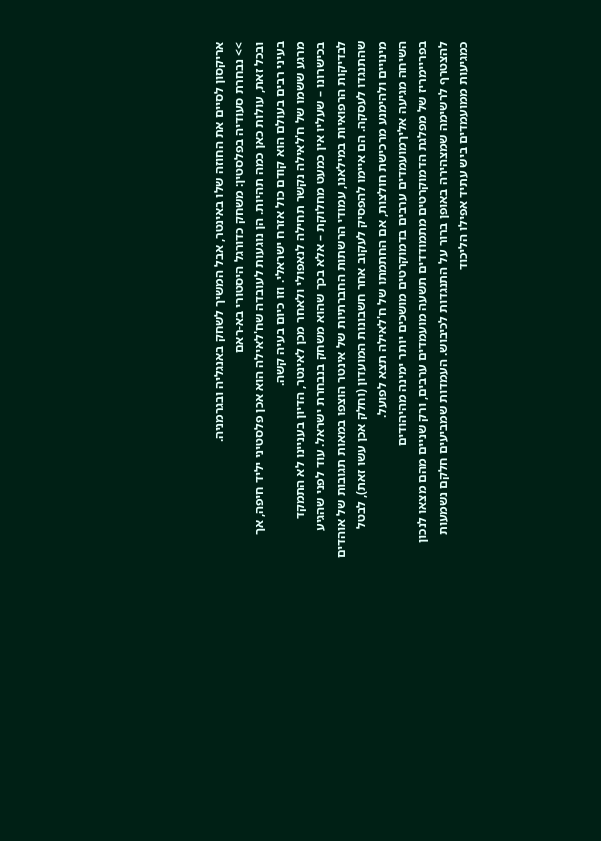אריקסון לסיים את החוזה שלו באינטר, אבל המשיך לשחק באנגליה ובגרמניה.
>> נבחרת סעודיה בפלסטין: משחק כדורגל היסטורי בא-ראם
ובכל זאת, עולות כאן כמה תהיות. הן נוגעות לעובדה שח'לאילה הוא אכן פלסטיני יליד חיפה, אך בעיני רבים בעולם הוא קודם כול אזרח ישראלי. וזו כיום בעיה קשה.
מרגע ששמו של ח'לאילה נקשר תחילה לנאפולי ולאחר מכן לאינטר, הדיון בעניינו לא התמקד בכישרונו – שעליו אין כמעט מחלוקת – אלא בכך שהוא משחק בנבחרת ישראל. עוד לפני שהגיע לבדיקות הרפואיות במילאנו, עמודי הרשתות החברתיות של אינטר הוצפו במאות תגובות של אוהדים שהתנגדו לעסקה. הם איימו להפסיק לעקוב אחר חשבונות המועדון (וחלק אכן עשו זאת), לבטל מינויים ולהימנע מרכישת חולצות, אם החתמתו של ח'לאילה תצא לפועל.
השיחה מגיעה אליךמועמדים ערבים בדמוקרטים מושכים יותר ימינה מהיהודים
בפריימריז של מפלגת הדמוקרטים מתמודדים תשעה מועמדים ערבים, ורק שניים מהם מצאו לנכון להצטרף לרשימה שמצהירה באופן ברור על התנגדות לכיבוש. העמדות שמביעים חלקם נשמעות כמגיעות ממועמדים ביש עתיד אפילו הליכוד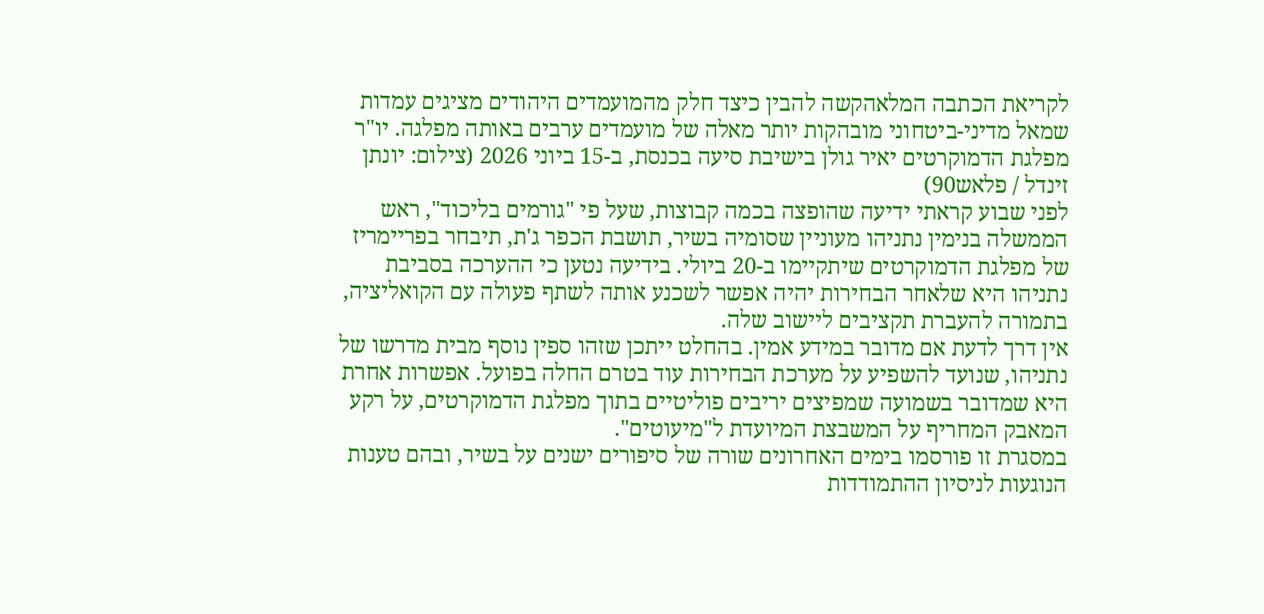לקריאת הכתבה המלאהקשה להבין כיצד חלק מהמועמדים היהודים מציגים עמדות שמאל מדיני-ביטחוני מובהקות יותר מאלה של מועמדים ערבים באותה מפלגה. יו"ר מפלגת הדמוקרטים יאיר גולן בישיבת סיעה בכנסת, ב-15 ביוני 2026 (צילום: יונתן זינדל / פלאש90)
לפני שבוע קראתי ידיעה שהופצה בכמה קבוצות, שעל פי "גורמים בליכוד", ראש הממשלה בנימין נתניהו מעוניין שסומיה בשיר, תושבת הכפר ג'ת, תיבחר בפריימריז של מפלגת הדמוקרטים שיתקיימו ב-20 ביולי. בידיעה נטען כי ההערכה בסביבת נתניהו היא שלאחר הבחירות יהיה אפשר לשכנע אותה לשתף פעולה עם הקואליציה, בתמורה להעברת תקציבים ליישוב שלה.
אין דרך לדעת אם מדובר במידע אמין. בהחלט ייתכן שזהו ספין נוסף מבית מדרשו של נתניהו, שנועד להשפיע על מערכת הבחירות עוד בטרם החלה בפועל. אפשרות אחרת היא שמדובר בשמועה שמפיצים יריבים פוליטיים בתוך מפלגת הדמוקרטים, על רקע המאבק המחריף על המשבצת המיועדת ל"מיעוטים".
במסגרת זו פורסמו בימים האחרונים שורה של סיפורים ישנים על בשיר, ובהם טענות הנוגעות לניסיון ההתמודדות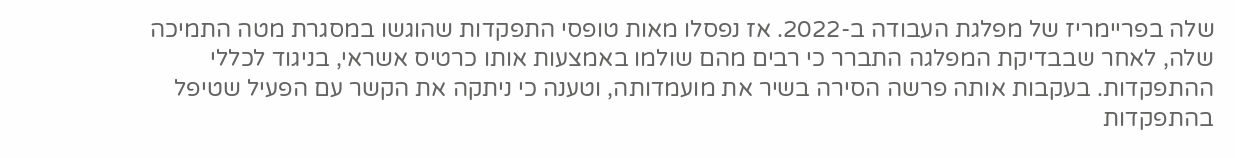שלה בפריימריז של מפלגת העבודה ב-2022. אז נפסלו מאות טופסי התפקדות שהוגשו במסגרת מטה התמיכה שלה, לאחר שבבדיקת המפלגה התברר כי רבים מהם שולמו באמצעות אותו כרטיס אשראי, בניגוד לכללי ההתפקדות. בעקבות אותה פרשה הסירה בשיר את מועמדותה, וטענה כי ניתקה את הקשר עם הפעיל שטיפל בהתפקדות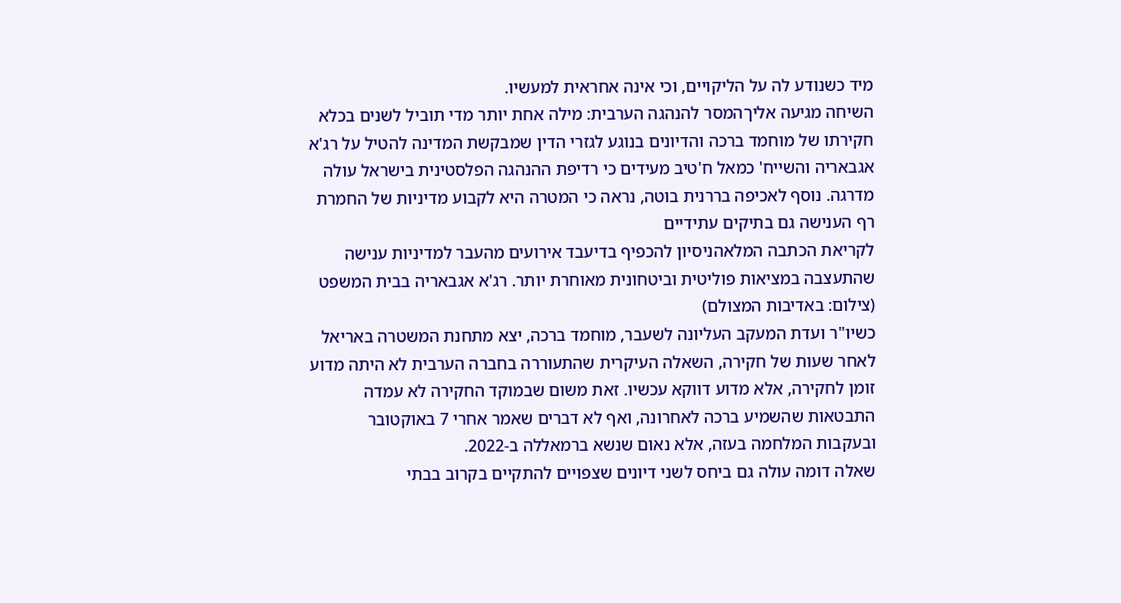מיד כשנודע לה על הליקויים, וכי אינה אחראית למעשיו.
השיחה מגיעה אליךהמסר להנהגה הערבית: מילה אחת יותר מדי תוביל לשנים בכלא
חקירתו של מוחמד ברכה והדיונים בנוגע לגזרי הדין שמבקשת המדינה להטיל על רג'א אגבאריה והשייח' כמאל ח'טיב מעידים כי רדיפת ההנהגה הפלסטינית בישראל עולה מדרגה. נוסף לאכיפה בררנית בוטה, נראה כי המטרה היא לקבוע מדיניות של החמרת רף הענישה גם בתיקים עתידיים
לקריאת הכתבה המלאהניסיון להכפיף בדיעבד אירועים מהעבר למדיניות ענישה שהתעצבה במציאות פוליטית וביטחונית מאוחרת יותר. רג'א אגבאריה בבית המשפט (צילום: באדיבות המצולם)
כשיו"ר ועדת המעקב העליונה לשעבר, מוחמד ברכה, יצא מתחנת המשטרה באריאל לאחר שעות של חקירה, השאלה העיקרית שהתעוררה בחברה הערבית לא היתה מדוע זומן לחקירה, אלא מדוע דווקא עכשיו. זאת משום שבמוקד החקירה לא עמדה התבטאות שהשמיע ברכה לאחרונה, ואף לא דברים שאמר אחרי 7 באוקטובר ובעקבות המלחמה בעזה, אלא נאום שנשא ברמאללה ב-2022.
שאלה דומה עולה גם ביחס לשני דיונים שצפויים להתקיים בקרוב בבתי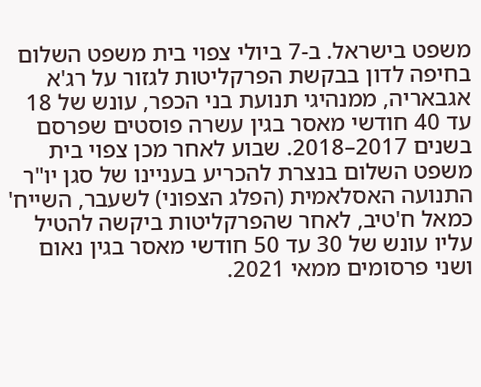משפט בישראל. ב-7 ביולי צפוי בית משפט השלום בחיפה לדון בבקשת הפרקליטות לגזור על רג'א אגבאריה, ממנהיגי תנועת בני הכפר, עונש של 18 עד 40 חודשי מאסר בגין עשרה פוסטים שפרסם בשנים 2017–2018. שבוע לאחר מכן צפוי בית משפט השלום בנצרת להכריע בעניינו של סגן יו"ר התנועה האסלאמית (הפלג הצפוני) לשעבר, השייח' כמאל ח'טיב, לאחר שהפרקליטות ביקשה להטיל עליו עונש של 30 עד 50 חודשי מאסר בגין נאום ושני פרסומים ממאי 2021.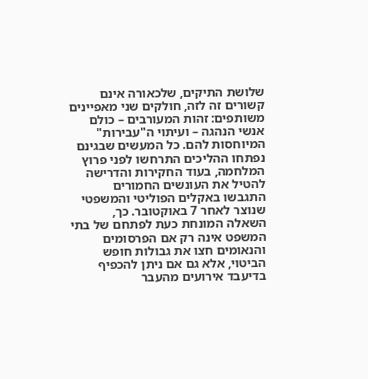שלושת התיקים, שלכאורה אינם קשורים זה לזה, חולקים שני מאפיינים משותפים: זהות המעורבים – כולם אנשי הנהגה – ועיתוי ה"עבירות" המיוחסות להם. כל המעשים שבגינם נפתחו ההליכים התרחשו לפני פרוץ המלחמה, בעוד החקירות והדרישה להטיל את העונשים החמורים התגבשו באקלים הפוליטי והמשפטי שנוצר לאחר 7 באוקטובר. כך, השאלה המונחת כעת לפתחם של בתי המשפט אינה רק אם הפרסומים והנאומים חצו את גבולות חופש הביטוי, אלא גם אם ניתן להכפיף בדיעבד אירועים מהעבר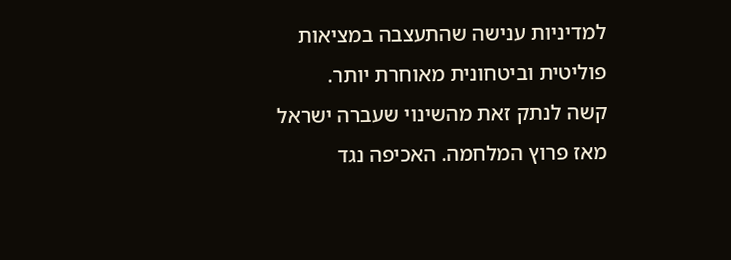למדיניות ענישה שהתעצבה במציאות פוליטית וביטחונית מאוחרת יותר.
קשה לנתק זאת מהשינוי שעברה ישראל מאז פרוץ המלחמה. האכיפה נגד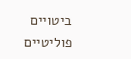ביטויים פוליטיים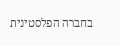בחברה הפלסטינית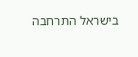בישראל התרחבה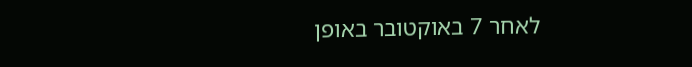לאחר 7 באוקטובר באופן